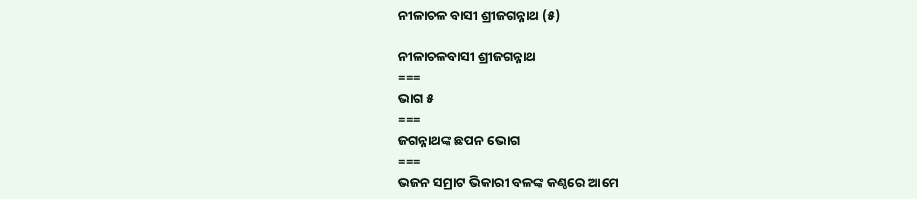ନୀଳାଚଳ ବାସୀ ଶ୍ରୀଜଗନ୍ନାଥ (୫)

ନୀଳାଚଳବାସୀ ଶ୍ରୀଜଗନ୍ନାଥ
===
ଭାଗ ୫
===
ଜଗନ୍ନାଥଙ୍କ ଛପନ ଭୋଗ
===
ଭଜନ ସମ୍ରାଟ ଭିକାରୀ ବଳଙ୍କ କଣ୍ଠରେ ଆମେ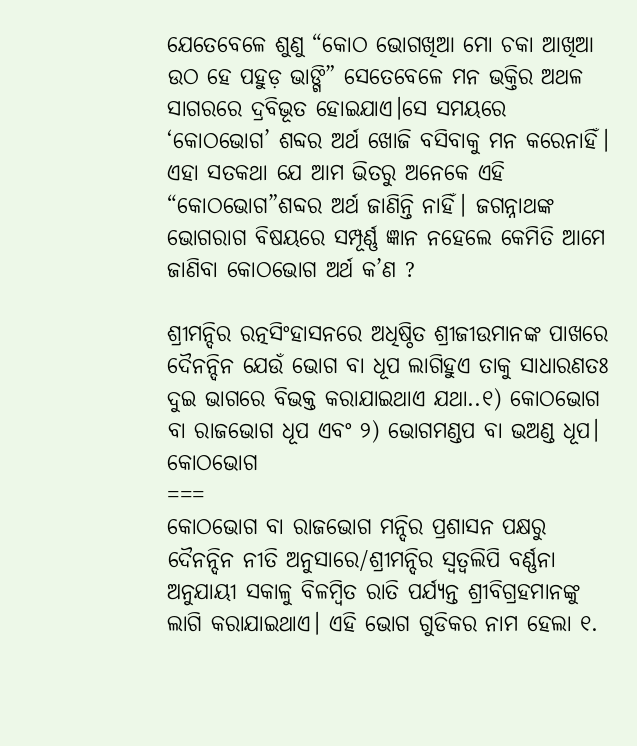ଯେତେବେଳେ ଶୁଣୁ “କୋଠ ଭୋଗଖିଆ ମୋ ଚକା ଆଖିଆ ଉଠ ହେ ପହୁଡ଼ ଭାଙ୍ଗି” ସେତେବେଳେ ମନ ଭକ୍ତିର ଅଥଳ ସାଗରରେ ଦ୍ରବିଭୂତ ହୋଇଯାଏ।ସେ ସମୟରେ ‘କୋଠଭୋଗ’ ଶବ୍ଦର ଅର୍ଥ ଖୋଜି ବସିବାକୁ ମନ କରେନାହିଁ। ଏହା ସତକଥା ଯେ ଆମ ଭିତରୁ ଅନେକେ ଏହି “କୋଠଭୋଗ”ଶବ୍ଦର ଅର୍ଥ ଜାଣିନ୍ତି ନାହିଁ। ଜଗନ୍ନାଥଙ୍କ ଭୋଗରାଗ ବିଷୟରେ ସମ୍ପୂର୍ଣ୍ଣ ଜ୍ଞାନ ନହେଲେ କେମିତି ଆମେ ଜାଣିବା କୋଠଭୋଗ ଅର୍ଥ କ’ଣ ?

ଶ୍ରୀମନ୍ଦିର ରତ୍ନସିଂହାସନରେ ଅଧିଷ୍ଠିତ ଶ୍ରୀଜୀଉମାନଙ୍କ ପାଖରେ ଦୈନନ୍ଦିନ ଯେଉଁ ଭୋଗ ବା ଧୂପ ଲାଗିହୁଏ ତାକୁ ସାଧାରଣତଃ ଦୁଇ ଭାଗରେ ବିଭକ୍ତ କରାଯାଇଥାଏ ଯଥା..୧) କୋଠଭୋଗ ବା ରାଜଭୋଗ ଧୂପ ଏବଂ ୨) ଭୋଗମଣ୍ଡପ ବା ଭଅଣ୍ଡ ଧୂପ।
କୋଠଭୋଗ
===
କୋଠଭୋଗ ବା ରାଜଭୋଗ ମନ୍ଦିର ପ୍ରଶାସନ ପକ୍ଷରୁ ଦୈନନ୍ଦିନ ନୀତି ଅନୁସାରେ/ଶ୍ରୀମନ୍ଦିର ସ୍ଵତ୍ଵଲିପି ବର୍ଣ୍ଣନା ଅନୁଯାୟୀ ସକାଳୁ ବିଳମ୍ବିତ ରାତି ପର୍ଯ୍ୟନ୍ତ ଶ୍ରୀବିଗ୍ରହମାନଙ୍କୁ ଲାଗି କରାଯାଇଥାଏ। ଏହି ଭୋଗ ଗୁଡିକର ନାମ ହେଲା ୧.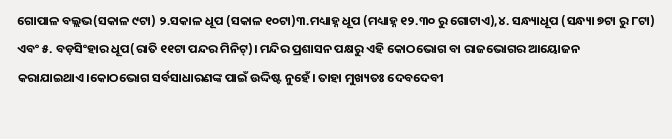ଗୋପାଳ ବଲ୍ଲଭ(ସକାଳ ୯ଟା) ୨.ସକାଳ ଧୂପ (ସକାଳ ୧୦ଟା)୩.ମଧ୍ୟାହ୍ନ ଧୂପ (ମଧ୍ୟାହ୍ନ ୧୨.୩୦ ରୁ ଗୋଟାଏ),୪. ସନ୍ଧ୍ୟାଧୂପ (ସନ୍ଧ୍ୟା ୭ଟା ରୁ ୮ଟା) ଏବଂ ୫. ବଡ଼ସିଂହାର ଧୂପ(ରାତି ୧୧ଟା ପନ୍ଦର ମିନିଟ୍)। ମନ୍ଦିର ପ୍ରଶାସନ ପକ୍ଷରୁ ଏହି କୋଠଭୋଗ ବା ରାଜଭୋଗର ଆୟୋଜନ କରାଯାଇଥାଏ।କୋଠଭୋଗ ସର୍ବସାଧାରଣଙ୍କ ପାଇଁ ଉଦ୍ଦିଷ୍ଟ ନୁହେଁ। ତାହା ମୁଖ୍ୟତଃ ଦେବଦେବୀ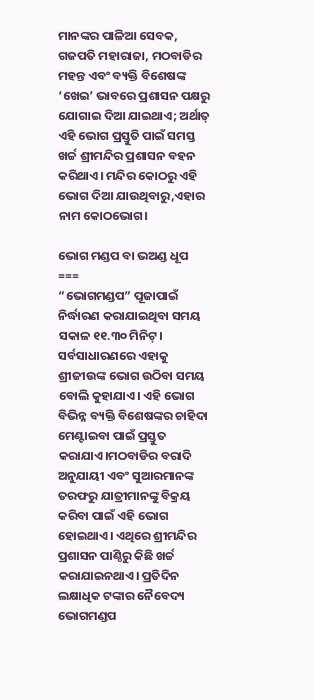ମାନଙ୍କର ପାଳିଆ ସେବକ, ଗଜପତି ମହାରାଜା, ମଠବାଡିର ମହନ୍ତ ଏବଂ ବ୍ୟକ୍ତି ବିଶେଷଙ୍କ ‘ଖେଇ’ ଭାବରେ ପ୍ରଶାସନ ପକ୍ଷରୁ ଯୋଗାଇ ଦିଆ ଯାଇଥାଏ; ଅର୍ଥାତ୍ ଏହି ଭୋଗ ପ୍ରସ୍ତୁତି ପାଇଁ ସମସ୍ତ ଖର୍ଚ୍ଚ ଶ୍ରୀମନ୍ଦିର ପ୍ରଶାସନ ବହନ କରିଥାଏ। ମନ୍ଦିର କୋଠରୁ ଏହି ଭୋଗ ଦିଆ ଯାଉଥିବାରୁ,ଏହାର ନାମ କୋଠଭୋଗ।

ଭୋଗ ମଣ୍ଡପ ବା ଭଅଣ୍ଡ ଧୂପ
===
“ଭୋଗମଣ୍ଡପ” ପୂଜାପାଇଁ ନିର୍ଦ୍ଧାରଣ କରାଯାଇଥିବା ସମୟ ସକାଳ ୧୧.୩୦ ମିନିଟ୍। ସର୍ବସାଧାରଣରେ ଏହାକୁ ଶ୍ରୀଜୀଉଙ୍କ ଭୋଗ ଉଠିବା ସମୟ ବୋଲି କୁହାଯାଏ। ଏହି ଭୋଗ ବିଭିନ୍ନ ବ୍ୟକ୍ତି ବିଶେଷଙ୍କର ଚାହିଦା ମେଣ୍ଟାଇବା ପାଇଁ ପ୍ରସ୍ତୁତ କରାଯାଏ।ମଠବାଡିର ବରାଦି ଅନୁଯାୟୀ ଏବଂ ସୁଆରମାନଙ୍କ ତରଫରୁ ଯାତ୍ରୀମାନଙ୍କୁ ବିକ୍ରୟ କରିବା ପାଇଁ ଏହି ଭୋଗ ହୋଇଥାଏ। ଏଥିରେ ଶ୍ରୀମନ୍ଦିର ପ୍ରଶାସନ ପାଣ୍ଠିରୁ କିଛି ଖର୍ଚ୍ଚ କରାଯାଇନଥାଏ। ପ୍ରତିଦିନ ଲକ୍ଷାଧିକ ଟଙ୍କାର ନୈବେଦ୍ୟ ଭୋଗମଣ୍ଡପ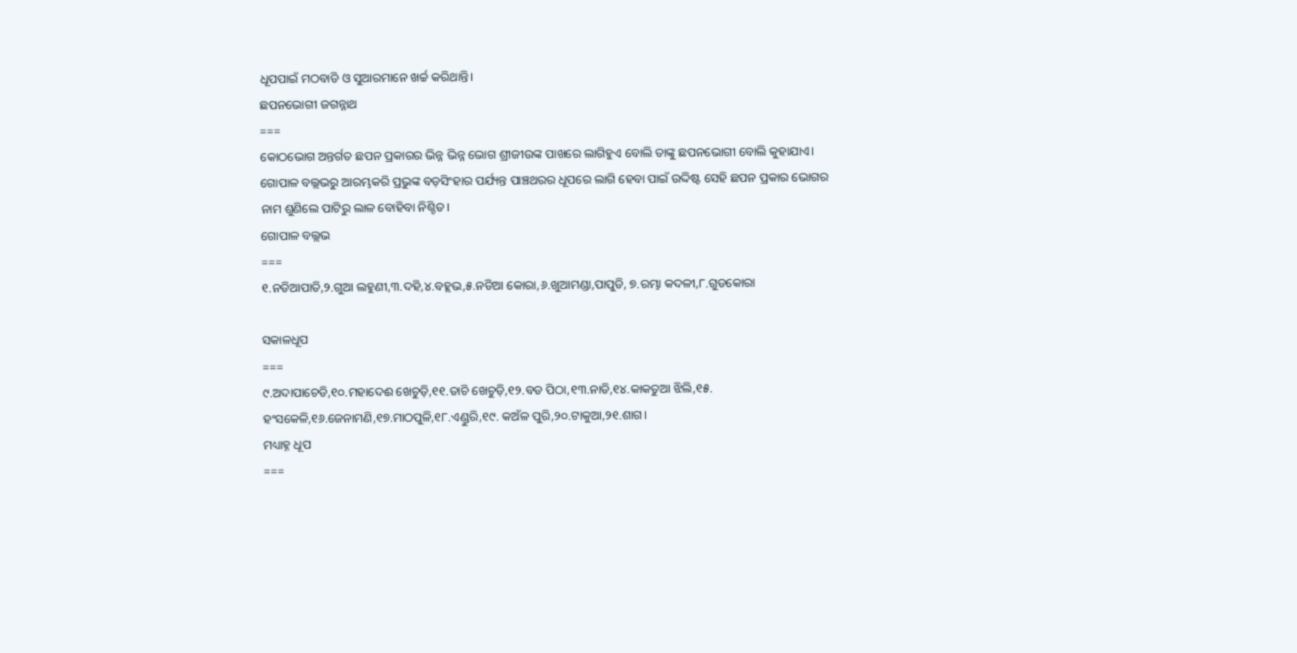ଧୂପପାଇଁ ମଠବାଡି ଓ ସୁଆରମାନେ ଖର୍ଚ୍ଚ କରିଥାନ୍ତି।
ଛପନଭୋଗୀ ଜଗନ୍ନାଥ
===
କୋଠଭୋଗ ଅନ୍ତର୍ଗତ ଛପନ ପ୍ରକାରର ଭିନ୍ନ ଭିନ୍ନ ଭୋଗ ଶ୍ରୀଜୀଉଙ୍କ ପାଖରେ ଲାଗିହୁଏ ବୋଲି ତାଙ୍କୁ ଛପନଭୋଗୀ ବୋଲି କୁହାଯାଏ। ଗୋପାଳ ବଲ୍ଲଭରୁ ଆରମ୍ଭକରି ପ୍ରଭୁଙ୍କ ବଡ଼ସିଂହାର ପର୍ଯ୍ୟନ୍ତ ପାଞ୍ଚଥରର ଧୂପରେ ଲାଗି ହେବା ପାଇଁ ଉଦ୍ଦିଷ୍ଟ ସେହି ଛପନ ପ୍ରକାର ଭୋଗର ନାମ ଶୁଣିଲେ ପାଟିରୁ ଲାଳ ବୋହିବା ନିଶ୍ଚିତ।
ଗୋପାଳ ବଲ୍ଲଭ
===
୧.ନଡିଆପାତି,୨.ଗୁଆ ଲହୁଣୀ,୩.ଦହି,୪.ବହ୍ଲଭ,୫.ନଡିଆ କୋରା,୬.ଖୁଆମଣ୍ଡା,ପାପୁଡି, ୭.ରମ୍ଭା କଦଳୀ,୮.ଗୁଡକୋରା

ସକାଳଧୂପ
===
୯.ଅଦାପାଚେଡି,୧୦.ମହାଦେଈ ଖେଚୁଡ଼ି,୧୧.ତାଚି ଖେଚୁଡ଼ି,୧୨.ବଡ ପିଠା,୧୩.ନାଡି,୧୪.କାକତୁଆ ଝିଲି,୧୫. ହଂସକେଳି,୧୬.ଜେନାମଣି,୧୭.ମାଠପୁଳି,୧୮.ଏଣ୍ଡୁରି,୧୯. କଅଁଳ ପୁରି,୨୦.ଟାକୁଆ,୨୧.ଶାଗ।
ମଧ୍ୟାହ୍ନ ଧୂପ
===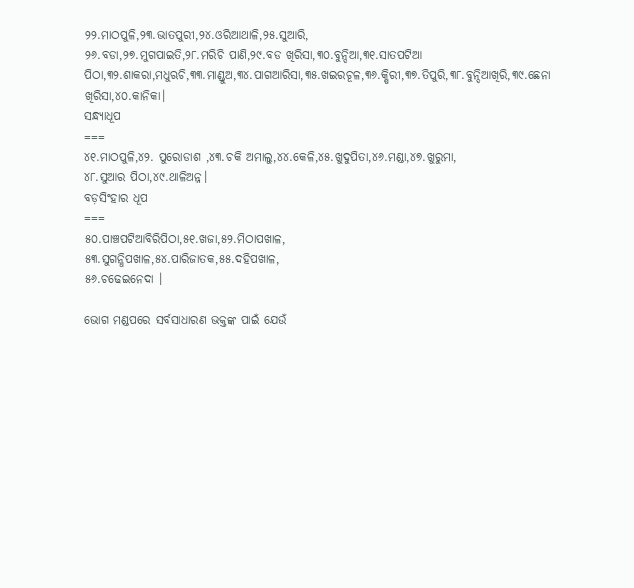୨୨.ମାଠପୁଳି,୨୩.ଭାତପୁରୀ,୨୪.ଓରିଆଥାଳି,୨୫.ସୁଆରି,
୨୬.ବଡା,୨୭.ମୁଗପାଇତି,୨୮.ମରିଚି ପାଣି,୨୯.ବଡ ଖିରିସା,୩୦.ବୁନ୍ଦିଆ,୩୧.ସାତପଟିଆ ପିଠା,୩୨.ଶାକରା,ମଧୁଋଚି,୩୩.ମାଣ୍ଡୁଅ,୩୪.ପାଗଆରିସା,୩୫.ଖଇରଚୂଳ,୩୬.କ୍ଷିରୀ,୩୭.ତିପୁରି,୩୮.ବୁନ୍ଦିଆଖିରି,୩୯.ଛେନା ଖିରିସା,୪୦.କାନିକା।
ସନ୍ଧ୍ୟାଧୂପ
===
୪୧.ମାଠପୁଳି,୪୨. ପୁରୋଡାଶ ,୪୩.ଚକି ଅମାଲୁ,୪୪.କେଳି,୪୫.ଖୁଦୁପିତା,୪୬.ମଣ୍ଡା,୪୭.ଖୁରୁମା,
୪୮.ସୁଆର ପିଠା,୪୯.ଥାଳିଅନ୍ନ।
ବଡ଼ସିଂହାର ଧୂପ
===
୫୦.ପାଞ୍ଚପଟିଆବିରିପିଠା,୫୧.ଖଜା,୫୨.ମିଠାପଖାଳ,
୫୩.ସୁଗନ୍ଧିପଖାଳ,୫୪.ପାରିଜାତକ,୫୫.ଦହିପଖାଳ,
୫୬.ଚଢେଇନେଦା ।

ଭୋଗ ମଣ୍ଡପରେ ସର୍ବସାଧାରଣ ଭକ୍ତଙ୍କ ପାଇଁ ଯେଉଁ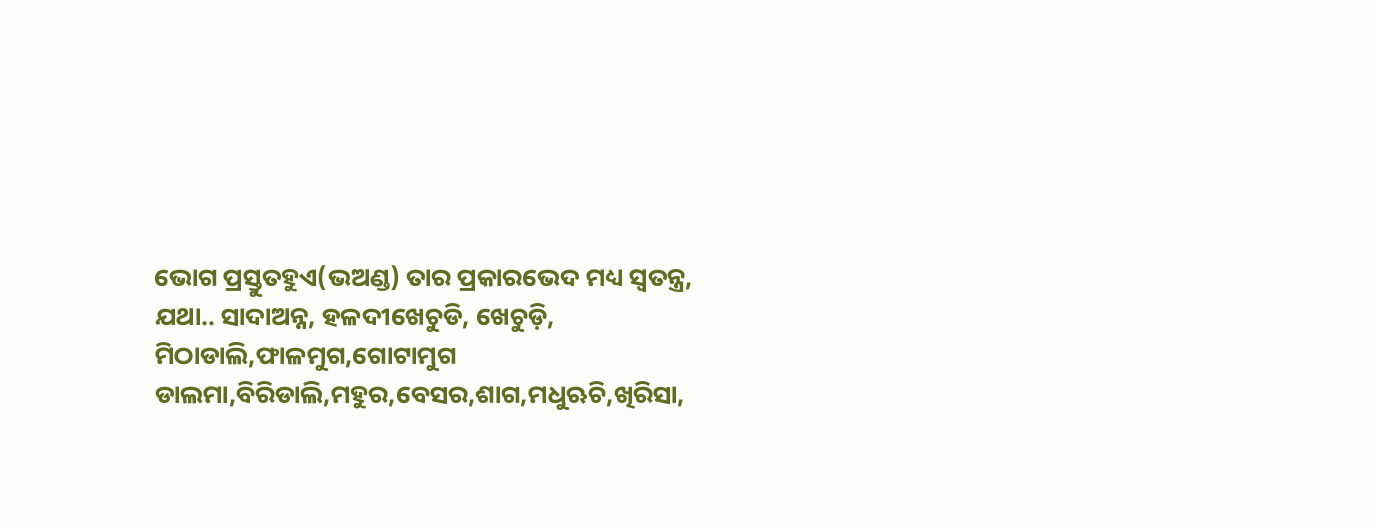ଭୋଗ ପ୍ରସ୍ତୁତହୁଏ(ଭଅଣ୍ଡ) ତାର ପ୍ରକାରଭେଦ ମଧ୍ୟ ସ୍ବତନ୍ତ୍ର, ଯଥା.. ସାଦାଅନ୍ନ, ହଳଦୀଖେଚୁଡି, ଖେଚୁଡ଼ି, ମିଠାଡାଲି,ଫାଳମୁଗ,ଗୋଟାମୁଗ ଡାଲମା,ବିରିଡାଲି,ମହୁର,ବେସର,ଶାଗ,ମଧୁଋଚି,ଖିରିସା,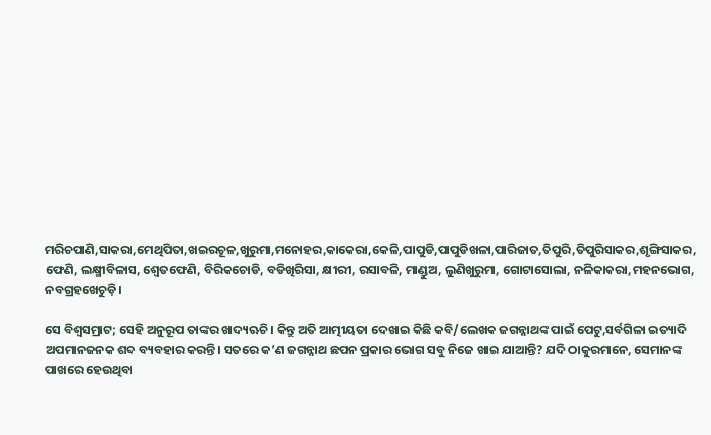ମରିଚପାଣି,ସାକରା,ମେଥିପିତା,ଖଇରଚୂଳ,ଖୁରୁମା,ମନୋହର,କାକେରା,କେଳି,ପାପୁଡି,ପାପୁଡିଖଳା,ପାରିଜାତ,ତିପୁରି,ତିପୁରିସାକର,ଶୃଙ୍ଗିସାକର, ଫେଣି, ଲକ୍ଷ୍ମୀବିଳାସ, ଶ୍ବେତଫେଣି, ବିରିକଚୋଡି, ବଡିଖିରିସା, କ୍ଷୀରୀ, ରସାବଳି, ମାଣ୍ଡୁଅ, ଲୁଣିଖୁରୁମା, ଗୋଟାସୋଲା, ନଳିକାକରା,ମହନଭୋଗ, ନବଗ୍ରହଖେଚୁଡ଼ି।

ସେ ବିଶ୍ବସମ୍ରାଟ; ସେହି ଅନୁରୂପ ତାଙ୍କର ଖାଦ୍ୟଋଚି। କିନ୍ତୁ ଅତି ଆତ୍ମୀୟତା ଦେଖାଇ କିଛି କବି/ଲେଖକ ଜଗନ୍ନାଥଙ୍କ ପାଇଁ ପେଟୁ,ସର୍ବଗିଳା ଇତ୍ୟାଦି ଅପମାନଜନକ ଶବ୍ଦ ବ୍ୟବହାର କରନ୍ତି। ସତରେ କ’ଣ ଜଗନ୍ନାଥ ଛପନ ପ୍ରକାର ଭୋଗ ସବୁ ନିଜେ ଖାଇ ଯାଆନ୍ତି? ଯଦି ଠାକୁରମାନେ, ସେମାନଙ୍କ ପାଖରେ ହେଉଥିବା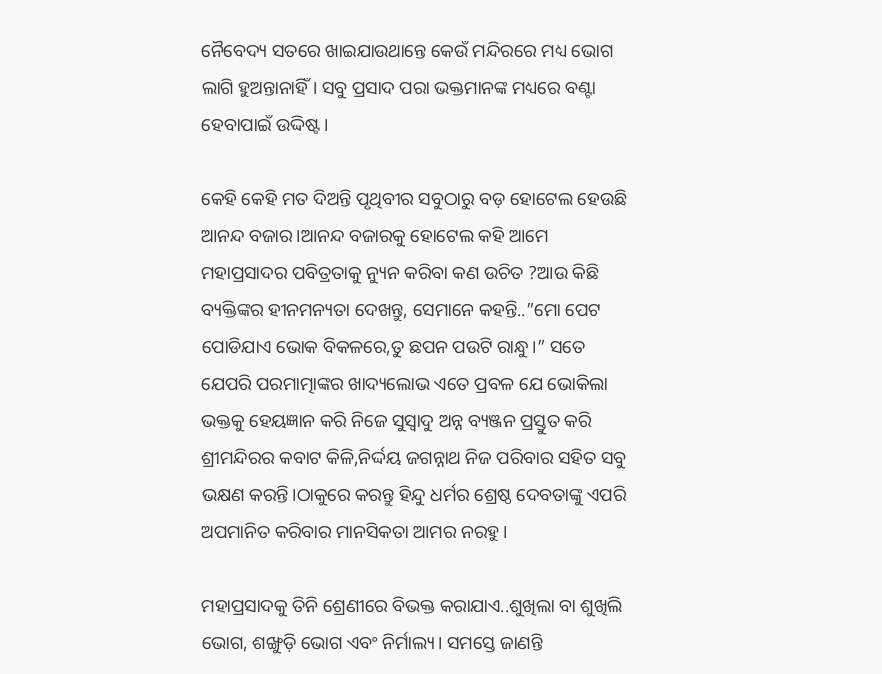ନୈବେଦ୍ୟ ସତରେ ଖାଇଯାଉଥାନ୍ତେ କେଉଁ ମନ୍ଦିରରେ ମଧ୍ୟ ଭୋଗ ଲାଗି ହୁଅନ୍ତାନାହିଁ। ସବୁ ପ୍ରସାଦ ପରା ଭକ୍ତମାନଙ୍କ ମଧ୍ୟରେ ବଣ୍ଟା ହେବାପାଇଁ ଉଦ୍ଦିଷ୍ଟ।

କେହି କେହି ମତ ଦିଅନ୍ତି ପୃଥିବୀର ସବୁଠାରୁ ବଡ଼ ହୋଟେଲ ହେଉଛି ଆନନ୍ଦ ବଜାର।ଆନନ୍ଦ ବଜାରକୁ ହୋଟେଲ କହି ଆମେ ମହାପ୍ରସାଦର ପବିତ୍ରତାକୁ ନ୍ୟୁନ କରିବା କଣ ଉଚିତ ?ଆଉ କିଛି ବ୍ୟକ୍ତିଙ୍କର ହୀନମନ୍ୟତା ଦେଖନ୍ତୁ, ସେମାନେ କହନ୍ତି..”ମୋ ପେଟ ପୋଡିଯାଏ ଭୋକ ବିକଳରେ,ତୁ ଛପନ ପଉଟି ରାନ୍ଧୁ।” ସତେ ଯେପରି ପରମାତ୍ମାଙ୍କର ଖାଦ୍ୟଲୋଭ ଏତେ ପ୍ରବଳ ଯେ ଭୋକିଲା ଭକ୍ତକୁ ହେୟଜ୍ଞାନ କରି ନିଜେ ସୁସ୍ବାଦୁ ଅନ୍ନ ବ୍ୟଞ୍ଜନ ପ୍ରସ୍ତୁତ କରି ଶ୍ରୀମନ୍ଦିରର କବାଟ କିଳି,ନିର୍ଦ୍ଦୟ ଜଗନ୍ନାଥ ନିଜ ପରିବାର ସହିତ ସବୁ ଭକ୍ଷଣ କରନ୍ତି।ଠାକୁରେ କରନ୍ତୁ ହିନ୍ଦୁ ଧର୍ମର ଶ୍ରେଷ୍ଠ ଦେବତାଙ୍କୁ ଏପରି ଅପମାନିତ କରିବାର ମାନସିକତା ଆମର ନରହୁ।

ମହାପ୍ରସାଦକୁ ତିନି ଶ୍ରେଣୀରେ ବିଭକ୍ତ କରାଯାଏ..ଶୁଖିଲା ବା ଶୁଖିଲି ଭୋଗ, ଶଙ୍ଖୁଡ଼ି ଭୋଗ ଏବଂ ନିର୍ମାଲ୍ୟ। ସମସ୍ତେ ଜାଣନ୍ତି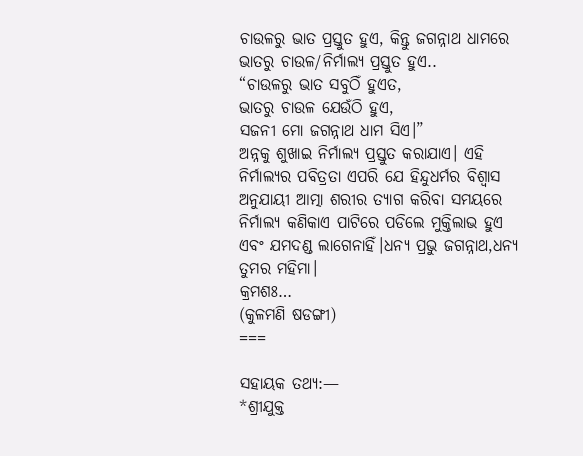ଚାଉଳରୁ ଭାତ ପ୍ରସ୍ତୁତ ହୁଏ, କିନ୍ତୁ ଜଗନ୍ନାଥ ଧାମରେ ଭାତରୁ ଚାଉଳ/ନିର୍ମାଲ୍ୟ ପ୍ରସ୍ତୁତ ହୁଏ..
“ଚାଉଳରୁ ଭାତ ସବୁଠିଁ ହୁଏତ,
ଭାତରୁ ଚାଉଳ ଯେଉଁଠି ହୁଏ,
ସଜନୀ ମୋ ଜଗନ୍ନାଥ ଧାମ ସିଏ।”
ଅନ୍ନକୁ ଶୁଖାଇ ନିର୍ମାଲ୍ୟ ପ୍ରସ୍ତୁତ କରାଯାଏ। ଏହି ନିର୍ମାଲ୍ୟର ପବିତ୍ରତା ଏପରି ଯେ ହିନ୍ଦୁଧର୍ମର ବିଶ୍ବାସ ଅନୁଯାୟୀ ଆତ୍ମା ଶରୀର ତ୍ୟାଗ କରିବା ସମୟରେ ନିର୍ମାଲ୍ୟ କଣିକାଏ ପାଟିରେ ପଡିଲେ ମୁକ୍ତିଲାଭ ହୁଏ ଏବଂ ଯମଦଣ୍ଡ ଲାଗେନାହିଁ।ଧନ୍ୟ ପ୍ରଭୁ ଜଗନ୍ନାଥ,ଧନ୍ୟ ତୁମର ମହିମା।
କ୍ରମଶଃ…
(କୁଳମଣି ଷଡଙ୍ଗୀ)
===

ସହାୟକ ତଥ୍ୟ:—
*ଶ୍ରୀଯୁକ୍ତ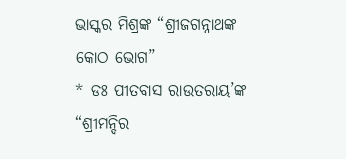ଭାସ୍କର ମିଶ୍ରଙ୍କ “ଶ୍ରୀଜଗନ୍ନାଥଙ୍କ କୋଠ ଭୋଗ”
* ଡଃ ପୀତବାସ ରାଉତରାୟ’ଙ୍କ “ଶ୍ରୀମନ୍ଦିର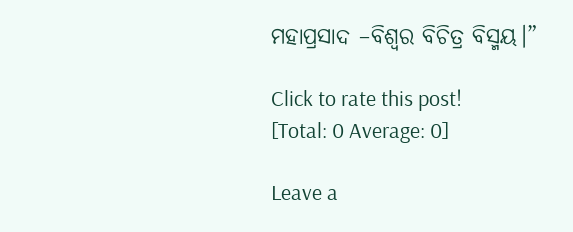ମହାପ୍ରସାଦ –ବିଶ୍ବର ବିଚିତ୍ର ବିସ୍ମୟ।”

Click to rate this post!
[Total: 0 Average: 0]

Leave a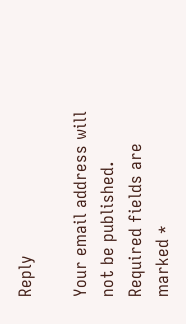Reply

Your email address will not be published. Required fields are marked *